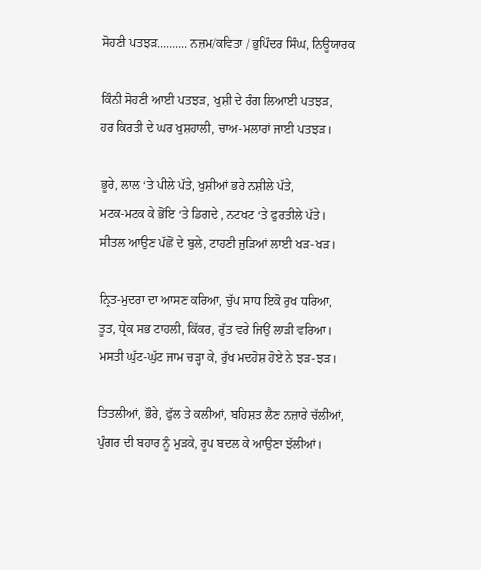ਸੋਹਣੀ ਪਤਝੜ.......... ਨਜ਼ਮ/ਕਵਿਤਾ / ਭੁਪਿੰਦਰ ਸਿੰਘ, ਨਿਊਯਾਰਕ

ਕਿੰਨੀ ਸੋਹਣੀ ਆਈ ਪਤਝੜ, ਖੁਸ਼ੀ ਦੇ ਰੰਗ ਲਿਆਈ ਪਤਝੜ,
ਹਰ ਕਿਰਤੀ ਦੇ ਘਰ ਖੁਸ਼ਹਾਲੀ, ਚਾਅ-ਮਲਾਰਾਂ ਜਾਈ ਪਤਝੜ।

ਭੂਰੇ, ਲਾਲ ‘ਤੇ ਪੀਲੇ ਪੱਤੇ, ਖੁਸ਼ੀਆਂ ਭਰੇ ਨਸ਼ੀਲੇ ਪੱਤੇ,
ਮਟਕ-ਮਟਕ ਕੇ ਭੋਂਇ ‘ਤੇ ਡਿਗਦੇ , ਨਟਖਟ ‘ਤੇ ਫੁਰਤੀਲੇ ਪੱਤੇ।
ਸੀਤਲ ਆਉਣ ਪੱਛੋਂ ਦੇ ਬੁਲੇ, ਟਾਹਣੀ ਜੁੜਿਆਂ ਲਾਈ ਖੜ-ਖੜ।

ਨ੍ਰਿਤ-ਮੁਦਰਾ ਦਾ ਆਸਣ ਕਰਿਆ, ਚੁੱਪ ਸਾਧ ਇਕੋ ਰੁਖ ਧਰਿਆ,
ਤੂਤ, ਧ੍ਰੇਕ ਸਭ ਟਾਹਲੀ, ਕਿੱਕਰ, ਰੁੱਤ ਵਰੇ ਜਿਉਂ ਲਾੜੀ ਵਰਿਆ।
ਮਸਤੀ ਘੁੱਟ-ਘੁੱਟ ਜਾਮ ਚੜ੍ਹਾ ਕੇ, ਰੁੱਖ ਮਦਹੋਸ਼ ਹੋਏ ਨੇ ਝੜ-ਝੜ।

ਤਿਤਲੀਆਂ, ਭੌਰੇ, ਫੁੱਲ ਤੇ ਕਲੀਆਂ, ਬਹਿਸ਼ਤ ਲੈਣ ਨਜ਼ਾਰੇ ਚੱਲੀਆਂ,
ਪੁੰਗਰ ਦੀ ਬਹਾਰ ਨੂੰ ਮੁੜਕੇ, ਰੂਪ ਬਦਲ ਕੇ ਆਉਣਾ ਝੱਲੀਆਂ।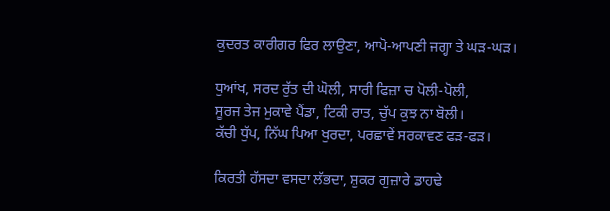ਕੁਦਰਤ ਕਾਰੀਗਰ ਫਿਰ ਲਾਉਣਾ, ਆਪੋ-ਆਪਣੀ ਜਗ੍ਹਾ ਤੇ ਘੜ-ਘੜ।

ਧੁਆਂਖ, ਸਰਦ ਰੁੱਤ ਦੀ ਘੋਲੀ, ਸਾਰੀ ਫਿਜ਼ਾ ਚ ਪੋਲੀ-ਪੋਲੀ,
ਸੂਰਜ ਤੇਜ ਮੁਕਾਵੇ ਪੈਂਡਾ, ਟਿਕੀ ਰਾਤ, ਚੁੱਪ ਕੁਝ ਨਾ ਬੋਲੀ।
ਕੱਚੀ ਧੁੱਪ, ਨਿੱਘ ਪਿਆ ਖੁਰਦਾ, ਪਰਛਾਵੇਂ ਸਰਕਾਵਣ ਫੜ-ਫੜ।

ਕਿਰਤੀ ਹੱਸਦਾ ਵਸਦਾ ਲੱਭਦਾ, ਸ਼ੁਕਰ ਗੁਜ਼ਾਰੇ ਡਾਹਢੇ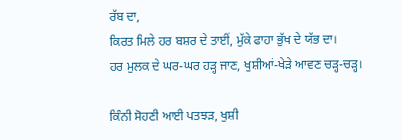ਰੱਬ ਦਾ,
ਕਿਰਤ ਮਿਲੇ ਹਰ ਬਸ਼ਰ ਦੇ ਤਾਈਂ, ਮੁੱਕੇ ਫਾਹਾ ਭੁੱਖ ਦੇ ਯੱਭ ਦਾ।
ਹਰ ਮੁਲਕ ਦੇ ਘਰ-ਘਰ ਹੜ੍ਹ ਜਾਣ, ਖੁਸ਼ੀਆਂ-ਖੇੜੇ ਆਵਣ ਚੜ੍ਹ-ਚੜ੍ਹ।

ਕਿੰਨੀ ਸੋਹਣੀ ਆਈ ਪਤਝੜ, ਖੁਸ਼ੀ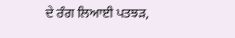ਦੇ ਰੰਗ ਲਿਆਈ ਪਤਝੜ,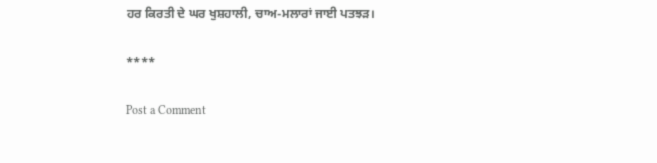ਹਰ ਕਿਰਤੀ ਦੇ ਘਰ ਖੁਸ਼ਹਾਲੀ, ਚਾਅ-ਮਲਾਰਾਂ ਜਾਈ ਪਤਝੜ।

****

Post a Comment